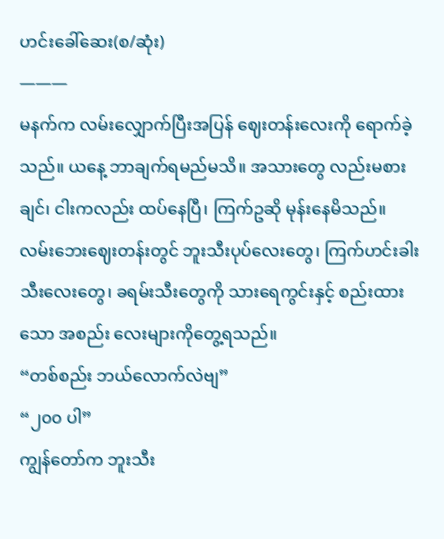ဟင်းခေါ်ဆေး(စ/ဆုံး)
———
မနက်က လမ်းလျှောက်ပြီးအပြန် ဈေးတန်းလေးကို ရောက်ခဲ့သည်။ ယနေ့ ဘာချက်ရမည်မသိ။ အသားတွေ လည်းမစားချင်၊ ငါးကလည်း ထပ်နေပြီ၊ ကြက်ဥဆို မုန်းနေမိသည်။ လမ်းဘေးဈေးတန်းတွင် ဘူးသီးပုပ်လေးတွေ၊ ကြက်ဟင်းခါးသီးလေးတွေ၊ ခရမ်းသီးတွေကို သားရေကွင်းနှင့် စည်းထားသော အစည်း လေးများကိုတွေ့ရသည်။
“တစ်စည်း ဘယ်လောက်လဲဗျ”
“၂၀၀ ပါ”
ကျွန်တော်က ဘူးသီး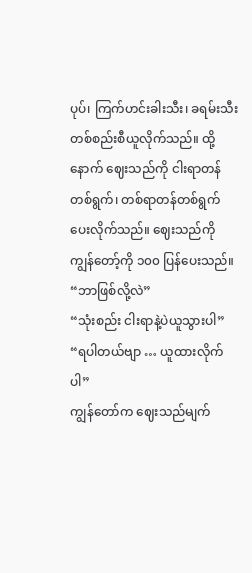ပုပ်၊ ကြက်ဟင်းခါးသီး၊ ခရမ်းသီး တစ်စည်းစီယူလိုက်သည်။ ထို့နောက် ဈေးသည်ကို ငါးရာတန်တစ်ရွက်၊ တစ်ရာတန်တစ်ရွက်ပေးလိုက်သည်။ ဈေးသည်ကို ကျွန်တော့်ကို ၁၀၀ ပြန်ပေးသည်။
“ဘာဖြစ်လို့လဲ”
“သုံးစည်း ငါးရာနဲ့ပဲယူသွားပါ”
“ရပါတယ်ဗျာ … ယူထားလိုက်ပါ”
ကျွန်တော်က ဈေးသည်မျက်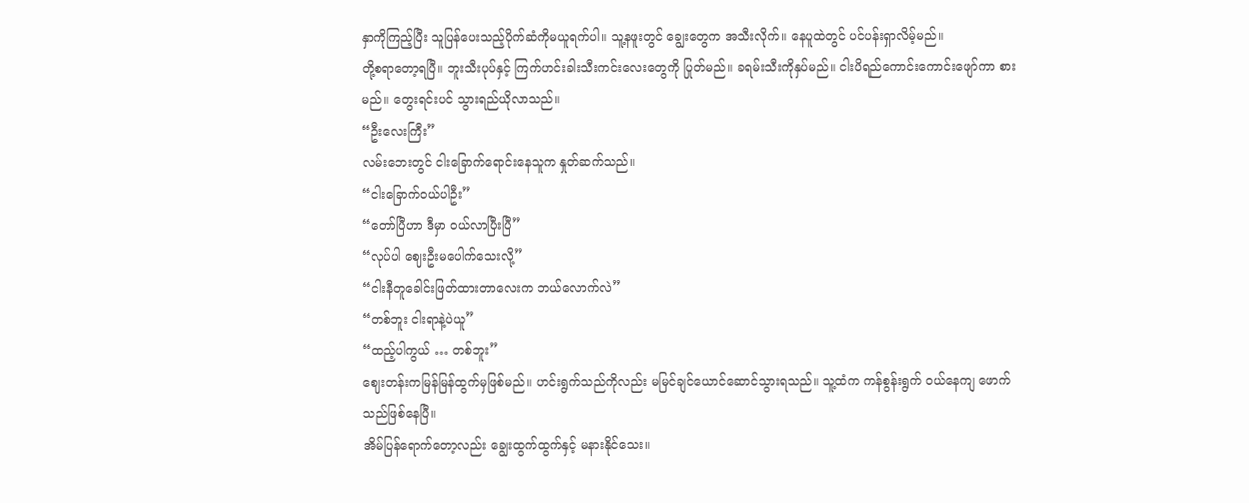နှာကိုကြည့်ပြီး သူပြန်ပေးသည့်ပိုက်ဆံကိုမယူရက်ပါ။ သူ့နဖူးတွင် ချွေးတွေက အသီးလိုက်။ နေပူထဲတွင် ပင်ပန်းရှာလိမ့်မည်။
တို့စရာတော့ရပြီ။ ဘူးသီးပုပ်နှင့် ကြက်ဟင်းခါးသီးကင်းလေးတွေကို ပြုတ်မည်။ ခရမ်းသီးကိုနှပ်မည်။ ငါးပိရည်ကောင်းကောင်းဖျော်ကာ စားမည်။ တွေးရင်းပင် သွားရည်ယိုလာသည်။
“ဦးလေးကြီး”
လမ်းဘေးတွင် ငါးခြောက်ရောင်းနေသူက နှုတ်ဆက်သည်။
“ငါးခြောက်ဝယ်ပါဦး”
“တော်ပြီဟာ ဒီမှာ ဝယ်လာပြီးပြီ”
“လုပ်ပါ ဈေးဦးမပေါက်သေးလို့”
“ငါးနီတူခေါင်းဖြတ်ထားတာလေးက ဘယ်လောက်လဲ”
“တစ်ဘူး ငါးရာနဲ့ပဲယူ”
“ထည့်ပါကွယ် … တစ်ဘူး”
ဈေးတန်းကမြန်မြန်ထွက်မှဖြစ်မည်။ ဟင်းရွက်သည်ကိုလည်း မမြင်ချင်ယောင်ဆောင်သွားရသည်။ သူ့ထံက ကန်စွန်းရွက် ဝယ်နေကျ ဖောက်သည်ဖြစ်နေပြီ။
အိမ်ပြန်ရောက်တော့လည်း ချွေးထွက်ထွက်နှင့် မနားနိုင်သေး။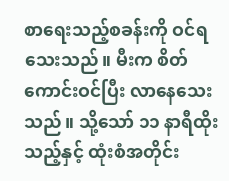စာရေးသည့်စခန်းကို ဝင်ရသေးသည်။ မီးက စိတ်ကောင်းဝင်ပြီး လာနေသေးသည်။ သို့သော် ၁၁ နာရီထိုးသည့်နှင့် ထုံးစံအတိုင်း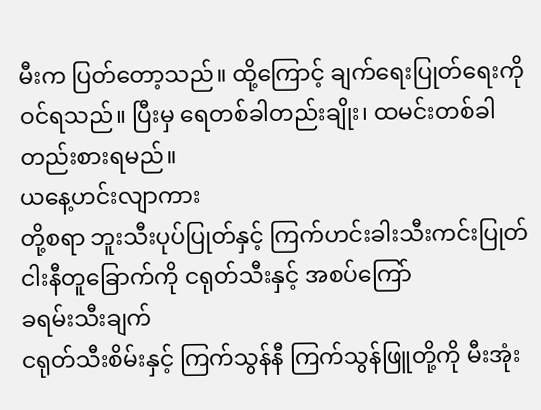မီးက ပြတ်တော့သည်။ ထို့ကြောင့် ချက်ရေးပြုတ်ရေးကို ဝင်ရသည်။ ပြီးမှ ရေတစ်ခါတည်းချိုး၊ ထမင်းတစ်ခါတည်းစားရမည်။
ယနေ့ဟင်းလျာကား
တို့စရာ ဘူးသီးပုပ်ပြုတ်နှင့် ကြက်ဟင်းခါးသီးကင်းပြုတ်
ငါးနီတူခြောက်ကို ငရုတ်သီးနှင့် အစပ်ကြော်
ခရမ်းသီးချက်
ငရုတ်သီးစိမ်းနှင့် ကြက်သွန်နီ ကြက်သွန်ဖြူတို့ကို မီးအုံး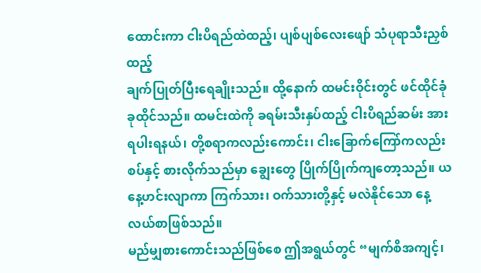ထောင်းကာ ငါးပိရည်ထဲထည့်၊ ပျစ်ပျစ်လေးဖျော် သံပုရာသီးညှစ်ထည့်
ချက်ပြုတ်ပြီးရေချိုးသည်။ ထို့နောက် ထမင်းဝိုင်းတွင် ဖင်ထိုင်ခုံခုထိုင်သည်။ ထမင်းထဲကို ခရမ်းသီးနှပ်ထည့် ငါးပိရည်ဆမ်း အားရပါးရနယ်၊ တို့စရာကလည်းကောင်း၊ ငါးခြောက်ကြော်ကလည်းစပ်နှင့် စားလိုက်သည်မှာ ချွေးတွေ ပြိုက်ပြိုက်ကျတော့သည်။ ယနေ့ဟင်းလျာကာ ကြက်သား၊ ဝက်သားတို့နှင့် မလဲနိုင်သော နေ့လယ်စာဖြစ်သည်။
မည်မျှစားကောင်းသည်ဖြစ်စေ ဤအရွယ်တွင် “မျက်စိအကျင့်၊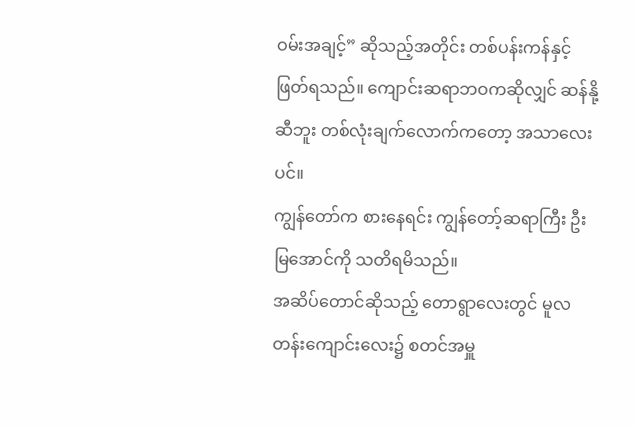ဝမ်းအချင့်” ဆိုသည့်အတိုင်း တစ်ပန်းကန်နှင့် ဖြတ်ရသည်။ ကျောင်းဆရာဘဝကဆိုလျှင် ဆန်နို့ဆီဘူး တစ်လုံးချက်လောက်ကတော့ အသာလေးပင်။
ကျွန်တော်က စားနေရင်း ကျွန်တော့်ဆရာကြီး ဦးမြအောင်ကို သတိရမိသည်။
အဆိပ်တောင်ဆိုသည့် တောရွာလေးတွင် မူလတန်းကျောင်းလေး၌ စတင်အမှူ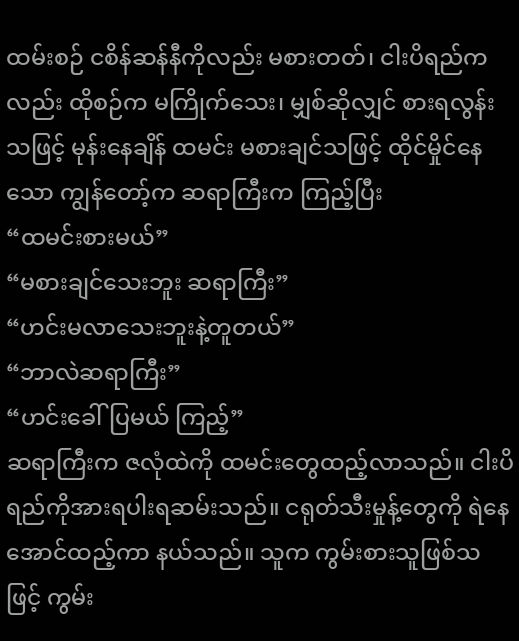ထမ်းစဉ် ငစိန်ဆန်နီကိုလည်း မစားတတ်၊ ငါးပိရည်ကလည်း ထိုစဉ်က မကြိုက်သေး၊ မျှစ်ဆိုလျှင် စားရလွန်းသဖြင့် မုန်းနေချိန် ထမင်း မစားချင်သဖြင့် ထိုင်မှိုင်နေသော ကျွန်တော့်က ဆရာကြီးက ကြည့်ပြီး
“ထမင်းစားမယ်”
“မစားချင်သေးဘူး ဆရာကြီး”
“ဟင်းမလာသေးဘူးနဲ့တူတယ်”
“ဘာလဲဆရာကြီး”
“ဟင်းခေါ်ပြမယ် ကြည့်”
ဆရာကြီးက ဇလုံထဲကို ထမင်းတွေထည့်လာသည်။ ငါးပိရည်ကိုအားရပါးရဆမ်းသည်။ ငရုတ်သီးမှုန့်တွေကို ရဲနေအောင်ထည့်ကာ နယ်သည်။ သူက ကွမ်းစားသူဖြစ်သဖြင့် ကွမ်း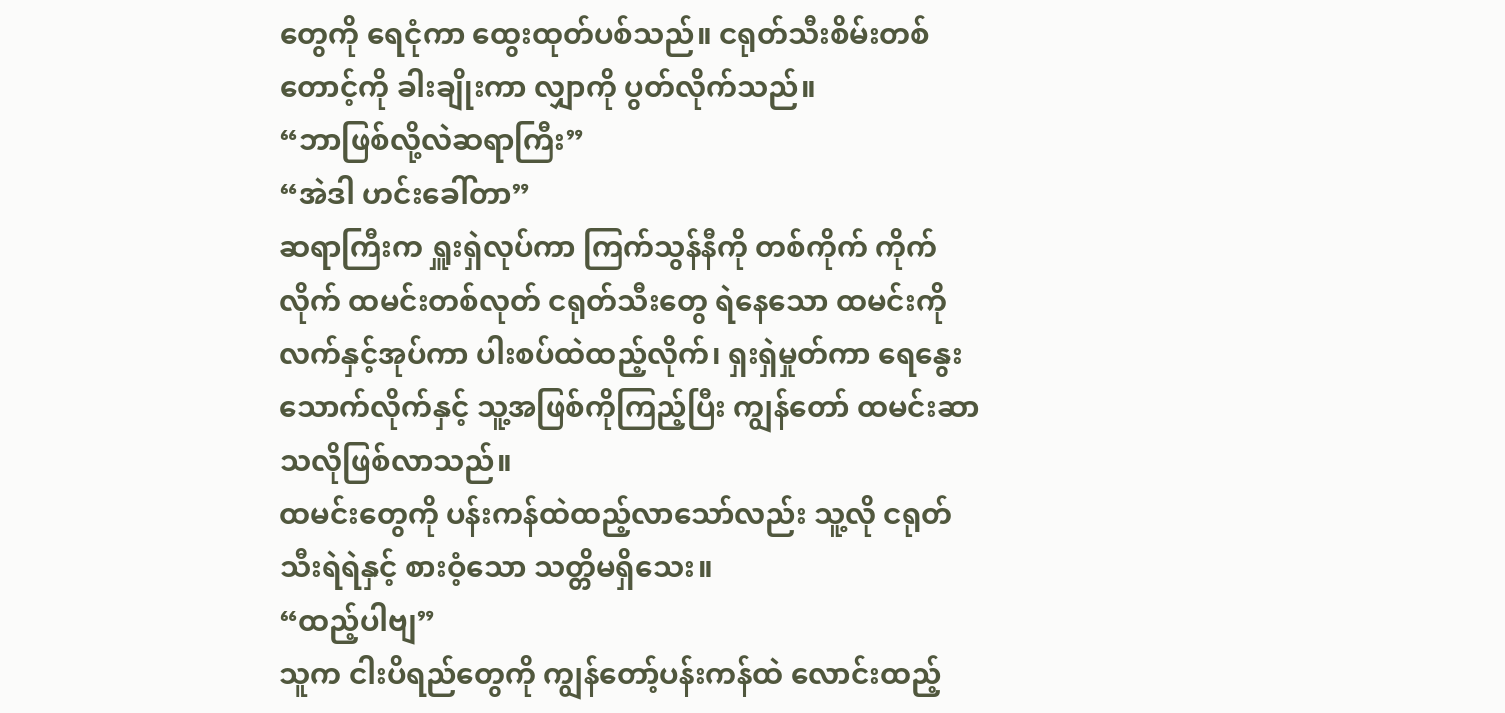တွေကို ရေငုံကာ ထွေးထုတ်ပစ်သည်။ ငရုတ်သီးစိမ်းတစ်တောင့်ကို ခါးချိုးကာ လျှာကို ပွတ်လိုက်သည်။
“ဘာဖြစ်လို့လဲဆရာကြီး”
“အဲဒါ ဟင်းခေါ်တာ”
ဆရာကြီးက ရှူးရှဲလုပ်ကာ ကြက်သွန်နီကို တစ်ကိုက် ကိုက်လိုက် ထမင်းတစ်လုတ် ငရုတ်သီးတွေ ရဲနေသော ထမင်းကို လက်နှင့်အုပ်ကာ ပါးစပ်ထဲထည့်လိုက်၊ ရှးရှဲမှုတ်ကာ ရေနွေးသောက်လိုက်နှင့် သူ့အဖြစ်ကိုကြည့်ပြီး ကျွန်တော် ထမင်းဆာသလိုဖြစ်လာသည်။
ထမင်းတွေကို ပန်းကန်ထဲထည့်လာသော်လည်း သူ့လို ငရုတ်သီးရဲရဲနှင့် စားဝံ့သော သတ္တိမရှိသေး။
“ထည့်ပါဗျ”
သူက ငါးပိရည်တွေကို ကျွန်တော့်ပန်းကန်ထဲ လောင်းထည့်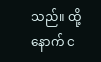သည်။ ထို့နောက် င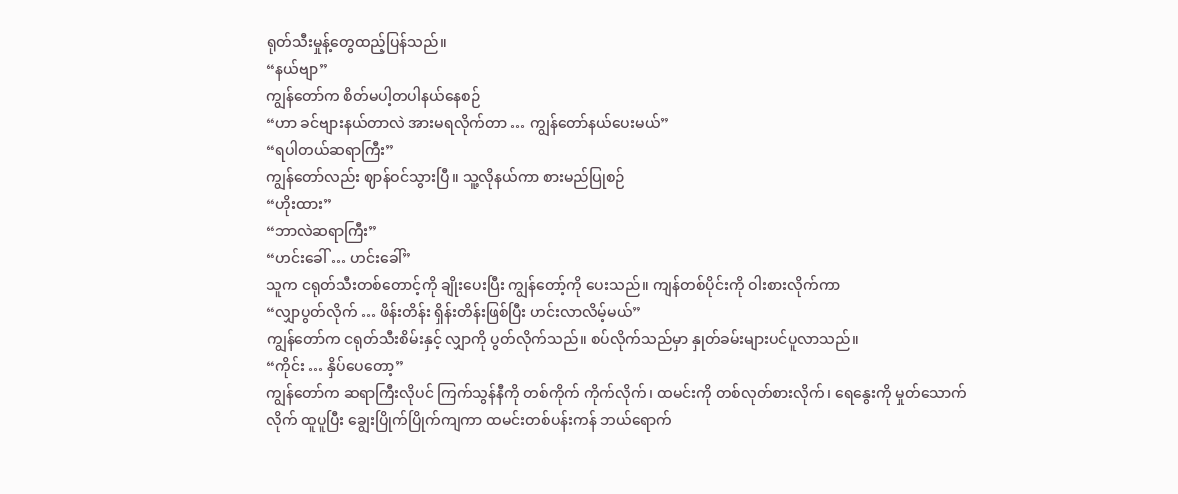ရုတ်သီးမှုန့်တွေထည့်ပြန်သည်။
“နယ်ဗျာ”
ကျွန်တော်က စိတ်မပါ့တပါနယ်နေစဉ်
“ဟာ ခင်ဗျားနယ်တာလဲ အားမရလိုက်တာ … ကျွန်တော်နယ်ပေးမယ်”
“ရပါတယ်ဆရာကြီး”
ကျွန်တော်လည်း ဈာန်ဝင်သွားပြီ။ သူ့လိုနယ်ကာ စားမည်ပြုစဉ်
“ဟိုးထား”
“ဘာလဲဆရာကြီး”
“ဟင်းခေါ် … ဟင်းခေါ်”
သူက ငရုတ်သီးတစ်တောင့်ကို ချိုးပေးပြီး ကျွန်တော့်ကို ပေးသည်။ ကျန်တစ်ပိုင်းကို ဝါးစားလိုက်ကာ
“လျှာပွတ်လိုက် … ဖိန်းတိန်း ရှိန်းတိန်းဖြစ်ပြီး ဟင်းလာလိမ့်မယ်”
ကျွန်တော်က ငရုတ်သီးစိမ်းနှင့် လျှာကို ပွတ်လိုက်သည်။ စပ်လိုက်သည်မှာ နှုတ်ခမ်းများပင်ပူလာသည်။
“ကိုင်း … နှိပ်ပေတော့”
ကျွန်တော်က ဆရာကြီးလိုပင် ကြက်သွန်နီကို တစ်ကိုက် ကိုက်လိုက်၊ ထမင်းကို တစ်လုတ်စားလိုက်၊ ရေနွေးကို မှုတ်သောက်လိုက် ထူပူပြီး ချွေးပြိုက်ပြိုက်ကျကာ ထမင်းတစ်ပန်းကန် ဘယ်ရောက်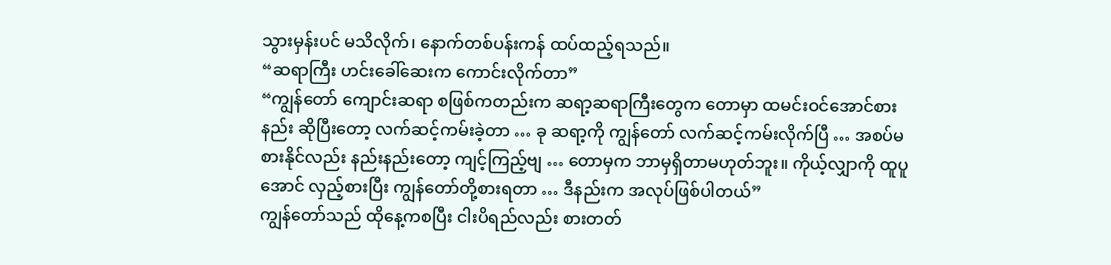သွားမှန်းပင် မသိလိုက်၊ နောက်တစ်ပန်းကန် ထပ်ထည့်ရသည်။
“ဆရာကြီး ဟင်းခေါ်ဆေးက ကောင်းလိုက်တာ”
“ကျွန်တော် ကျောင်းဆရာ စဖြစ်ကတည်းက ဆရာ့ဆရာကြီးတွေက တောမှာ ထမင်းဝင်အောင်စားနည်း ဆိုပြီးတော့ လက်ဆင့်ကမ်းခဲ့တာ … ခု ဆရာ့ကို ကျွန်တော် လက်ဆင့်ကမ်းလိုက်ပြီ … အစပ်မစားနိုင်လည်း နည်းနည်းတော့ ကျင့်ကြည့်ဗျ … တောမှက ဘာမှရှိတာမဟုတ်ဘူး။ ကိုယ့်လျှာကို ထူပူအောင် လှည့်စားပြီး ကျွန်တော်တို့စားရတာ … ဒီနည်းက အလုပ်ဖြစ်ပါတယ်”
ကျွန်တော်သည် ထိုနေ့ကစပြီး ငါးပိရည်လည်း စားတတ်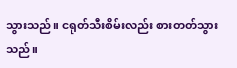သွားသည်။ ငရုတ်သီးစိမ်းလည်း စားတတ်သွားသည်။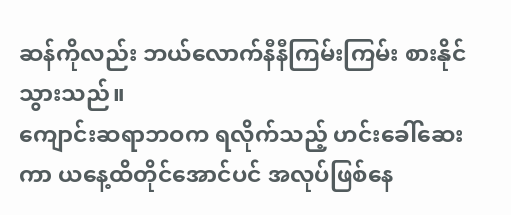ဆန်ကိုလည်း ဘယ်လောက်နီနီကြမ်းကြမ်း စားနိုင်သွားသည်။
ကျောင်းဆရာဘဝက ရလိုက်သည့် ဟင်းခေါ်ဆေးကာ ယနေ့ထိတိုင်အောင်ပင် အလုပ်ဖြစ်နေ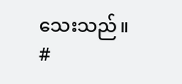သေးသည်။
#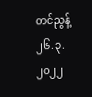တင်ညွန့်
၂၆.၃.၂၀၂၂